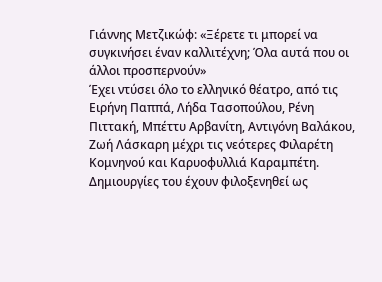Γιάννης Μετζικώφ: «Ξέρετε τι μπορεί να συγκινήσει έναν καλλιτέχνη; Όλα αυτά που οι άλλοι προσπερνούν»
Έχει ντύσει όλο το ελληνικό θέατρο, από τις Ειρήνη Παππά, Λήδα Τασοπούλου, Ρένη Πιττακή, Μπέττυ Αρβανίτη, Αντιγόνη Βαλάκου, Ζωή Λάσκαρη μέχρι τις νεότερες Φιλαρέτη Κομνηνού και Καρυοφυλλιά Καραμπέτη. Δημιουργίες του έχουν φιλοξενηθεί ως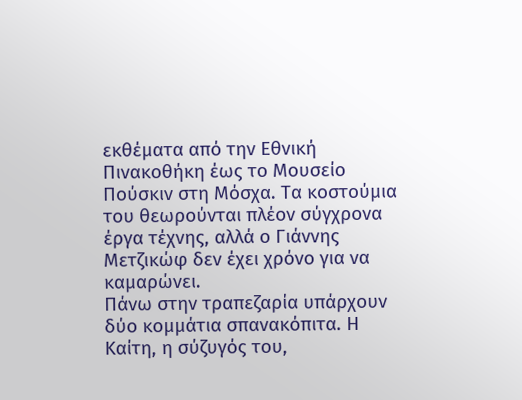εκθέματα από την Εθνική Πινακοθήκη έως το Μουσείο Πούσκιν στη Μόσχα. Τα κοστούμια του θεωρούνται πλέον σύγχρονα έργα τέχνης, αλλά ο Γιάννης Μετζικώφ δεν έχει χρόνο για να καμαρώνει.
Πάνω στην τραπεζαρία υπάρχουν δύο κομμάτια σπανακόπιτα. Η Καίτη, η σύζυγός του,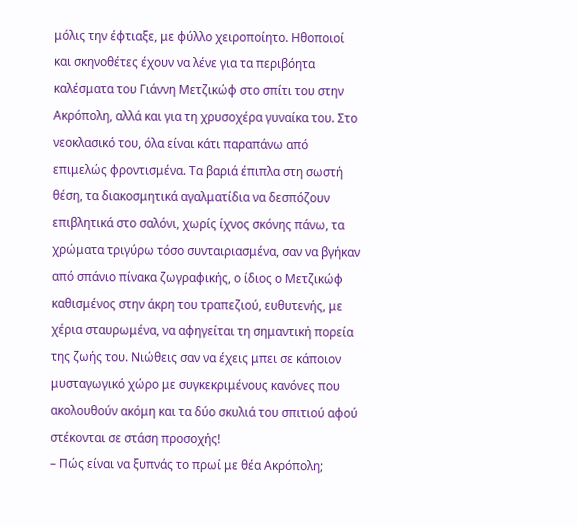μόλις την έφτιαξε, με φύλλο χειροποίητο. Ηθοποιοί και σκηνοθέτες έχουν να λένε για τα περιβόητα καλέσματα του Γιάννη Μετζικώφ στο σπίτι του στην Ακρόπολη, αλλά και για τη χρυσοχέρα γυναίκα του. Στο νεοκλασικό του, όλα είναι κάτι παραπάνω από επιμελώς φροντισμένα. Τα βαριά έπιπλα στη σωστή θέση, τα διακοσμητικά αγαλματίδια να δεσπόζουν επιβλητικά στο σαλόνι, χωρίς ίχνος σκόνης πάνω, τα χρώματα τριγύρω τόσο συνταιριασμένα, σαν να βγήκαν από σπάνιο πίνακα ζωγραφικής, ο ίδιος ο Μετζικώφ καθισμένος στην άκρη του τραπεζιού, ευθυτενής, με χέρια σταυρωμένα, να αφηγείται τη σημαντική πορεία της ζωής του. Νιώθεις σαν να έχεις μπει σε κάποιον μυσταγωγικό χώρο με συγκεκριμένους κανόνες που ακολουθούν ακόμη και τα δύο σκυλιά του σπιτιού αφού στέκονται σε στάση προσοχής!
– Πώς είναι να ξυπνάς το πρωί με θέα Ακρόπολη;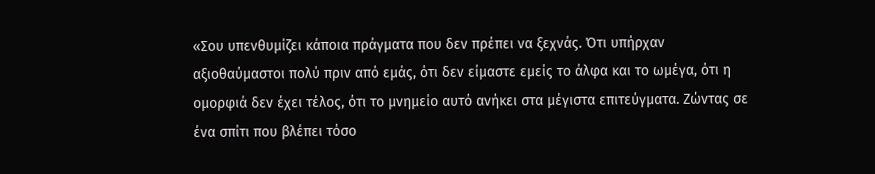«Σου υπενθυμίζει κάποια πράγματα που δεν πρέπει να ξεχνάς. Ότι υπήρχαν αξιοθαύμαστοι πολύ πριν από εμάς, ότι δεν είμαστε εμείς το άλφα και το ωμέγα, ότι η ομορφιά δεν έχει τέλος, ότι το μνημείο αυτό ανήκει στα μέγιστα επιτεύγματα. Ζώντας σε ένα σπίτι που βλέπει τόσο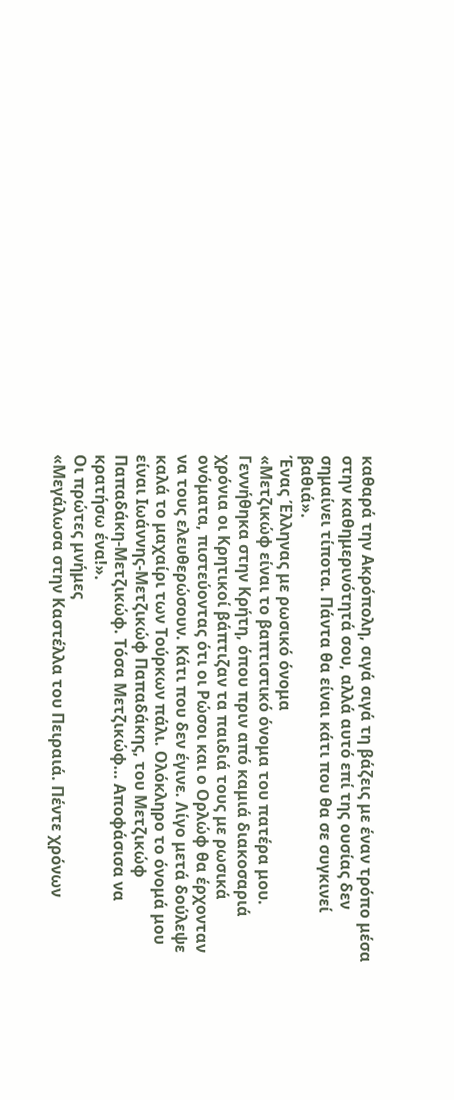καθαρά την Ακρόπολη, σιγά σιγά τη βάζεις με έναν τρόπο μέσα στην καθημερινότητά σου, αλλά αυτό επί της ουσίας δεν σημαίνει τίποτα. Πάντα θα είναι κάτι που θα σε συγκινεί βαθιά».
Ένας Έλληνας με ρωσικό όνομα
«Μετζικώφ είναι το βαπτιστικό όνομα του πατέρα μου. Γεννήθηκα στην Κρήτη, όπου πριν από καμιά διακοσαριά χρόνια οι Κρητικοί βάπτιζαν τα παιδιά τους με ρωσικά ονόματα, πιστεύοντας ότι οι Ρώσοι και ο Ορλώφ θα έρχονταν να τους ελευθερώσουν. Κάτι που δεν έγινε. Λίγο μετά δούλεψε καλά το μαχαίρι των Τούρκων πάλι. Ολόκληρο το όνομά μου είναι Ιωάννης-Μετζικώφ Παπαδάκης, του Μετζικώφ Παπαδάκη-Μετζικώφ. Τόσα Μετζικώφ… Αποφάσισα να κρατήσω ένα!».
Οι πρώτες μνήμες
«Μεγάλωσα στην Καστέλλα του Πειραιά. Πέντε χρόνων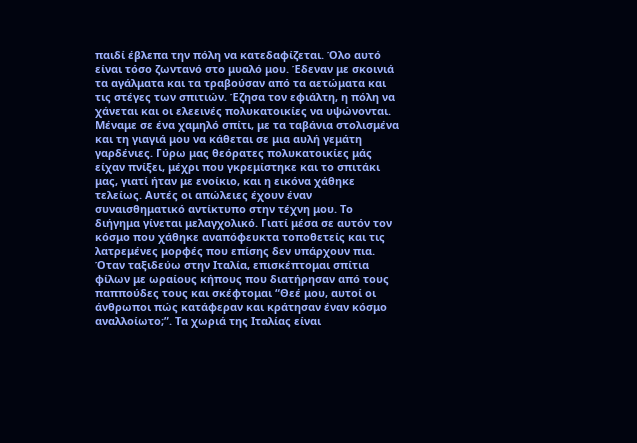παιδί έβλεπα την πόλη να κατεδαφίζεται. Όλο αυτό είναι τόσο ζωντανό στο μυαλό μου. Έδεναν με σκοινιά τα αγάλματα και τα τραβούσαν από τα αετώματα και τις στέγες των σπιτιών. Έζησα τον εφιάλτη, η πόλη να χάνεται και οι ελεεινές πολυκατοικίες να υψώνονται. Μέναμε σε ένα χαμηλό σπίτι, με τα ταβάνια στολισμένα και τη γιαγιά μου να κάθεται σε μια αυλή γεμάτη γαρδένιες. Γύρω μας θεόρατες πολυκατοικίες μάς είχαν πνίξει, μέχρι που γκρεμίστηκε και το σπιτάκι μας, γιατί ήταν με ενοίκιο, και η εικόνα χάθηκε τελείως. Αυτές οι απώλειες έχουν έναν συναισθηματικό αντίκτυπο στην τέχνη μου. Το διήγημα γίνεται μελαγχολικό. Γιατί μέσα σε αυτόν τον κόσμο που χάθηκε αναπόφευκτα τοποθετείς και τις λατρεμένες μορφές που επίσης δεν υπάρχουν πια. Όταν ταξιδεύω στην Ιταλία, επισκέπτομαι σπίτια φίλων με ωραίους κήπους που διατήρησαν από τους παππούδες τους και σκέφτομαι “Θεέ μου, αυτοί οι άνθρωποι πώς κατάφεραν και κράτησαν έναν κόσμο αναλλοίωτο;”. Τα χωριά της Ιταλίας είναι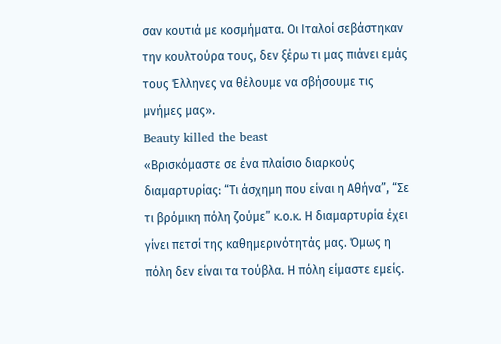σαν κουτιά με κοσμήματα. Οι Ιταλοί σεβάστηκαν την κουλτούρα τους, δεν ξέρω τι μας πιάνει εμάς τους Έλληνες να θέλουμε να σβήσουμε τις μνήμες μας».
Beauty killed the beast
«Βρισκόμαστε σε ένα πλαίσιο διαρκούς διαμαρτυρίας: “Τι άσχημη που είναι η Αθήνα”, “Σε τι βρόμικη πόλη ζούμε” κ.ο.κ. Η διαμαρτυρία έχει γίνει πετσί της καθημερινότητάς μας. Όμως η πόλη δεν είναι τα τούβλα. Η πόλη είμαστε εμείς.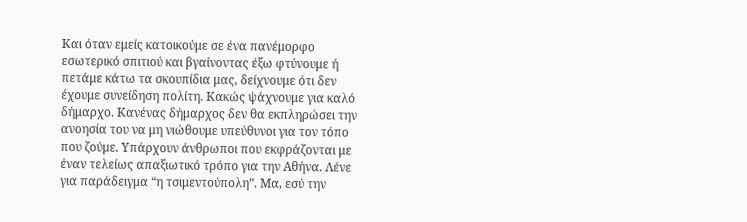Και όταν εμείς κατοικούμε σε ένα πανέμορφο εσωτερικό σπιτιού και βγαίνοντας έξω φτύνουμε ή πετάμε κάτω τα σκουπίδια μας, δείχνουμε ότι δεν έχουμε συνείδηση πολίτη. Κακώς ψάχνουμε για καλό δήμαρχο. Κανένας δήμαρχος δεν θα εκπληρώσει την ανοησία του να μη νιώθουμε υπεύθυνοι για τον τόπο που ζούμε. Υπάρχουν άνθρωποι που εκφράζονται με έναν τελείως απαξιωτικό τρόπο για την Αθήνα. Λένε για παράδειγμα “η τσιμεντούπολη”. Μα, εσύ την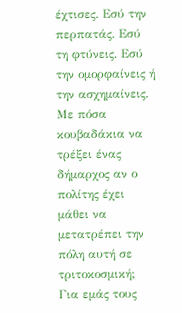έχτισες. Εσύ την περπατάς. Εσύ τη φτύνεις. Εσύ την ομορφαίνεις ή την ασχημαίνεις. Με πόσα κουβαδάκια να τρέξει ένας δήμαρχος αν ο πολίτης έχει μάθει να μετατρέπει την πόλη αυτή σε τριτοκοσμική; Για εμάς τους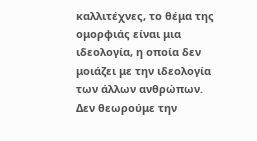καλλιτέχνες, το θέμα της ομορφιάς είναι μια ιδεολογία, η οποία δεν μοιάζει με την ιδεολογία των άλλων ανθρώπων. Δεν θεωρούμε την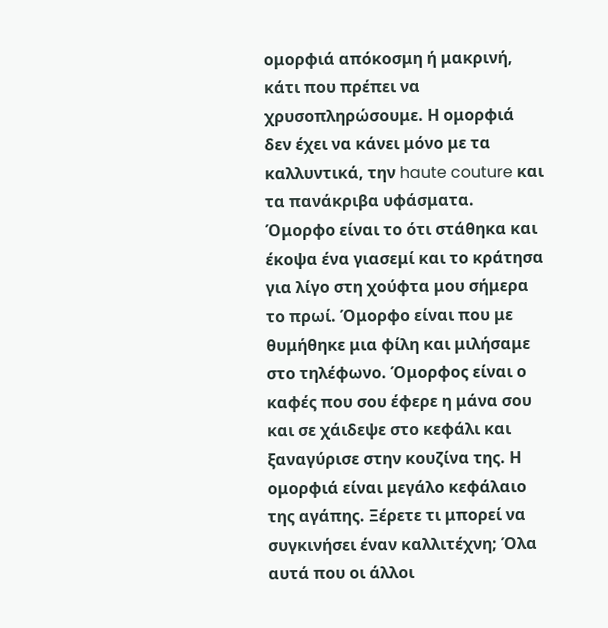ομορφιά απόκοσμη ή μακρινή, κάτι που πρέπει να χρυσοπληρώσουμε. Η ομορφιά δεν έχει να κάνει μόνο με τα καλλυντικά, την haute couture και τα πανάκριβα υφάσματα. Όμορφο είναι το ότι στάθηκα και έκοψα ένα γιασεμί και το κράτησα για λίγο στη χούφτα μου σήμερα το πρωί. Όμορφο είναι που με θυμήθηκε μια φίλη και μιλήσαμε στο τηλέφωνο. Όμορφος είναι ο καφές που σου έφερε η μάνα σου και σε χάιδεψε στο κεφάλι και ξαναγύρισε στην κουζίνα της. Η ομορφιά είναι μεγάλο κεφάλαιο της αγάπης. Ξέρετε τι μπορεί να συγκινήσει έναν καλλιτέχνη; Όλα αυτά που οι άλλοι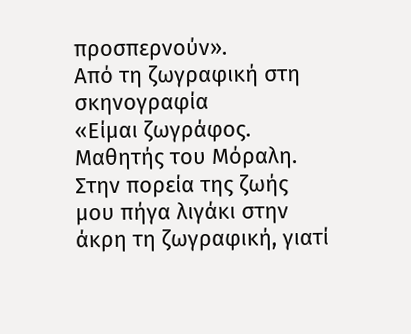προσπερνούν».
Από τη ζωγραφική στη σκηνογραφία
«Είμαι ζωγράφος. Μαθητής του Μόραλη. Στην πορεία της ζωής μου πήγα λιγάκι στην άκρη τη ζωγραφική, γιατί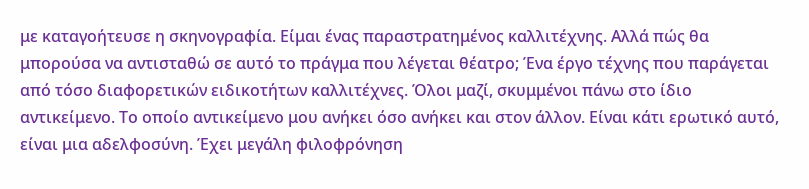με καταγοήτευσε η σκηνογραφία. Είμαι ένας παραστρατημένος καλλιτέχνης. Αλλά πώς θα μπορούσα να αντισταθώ σε αυτό το πράγμα που λέγεται θέατρο; Ένα έργο τέχνης που παράγεται από τόσο διαφορετικών ειδικοτήτων καλλιτέχνες. Όλοι μαζί, σκυμμένοι πάνω στο ίδιο αντικείμενο. Το οποίο αντικείμενο μου ανήκει όσο ανήκει και στον άλλον. Είναι κάτι ερωτικό αυτό, είναι μια αδελφοσύνη. Έχει μεγάλη φιλοφρόνηση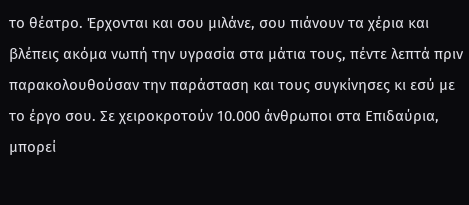το θέατρο. Έρχονται και σου μιλάνε, σου πιάνουν τα χέρια και βλέπεις ακόμα νωπή την υγρασία στα μάτια τους, πέντε λεπτά πριν παρακολουθούσαν την παράσταση και τους συγκίνησες κι εσύ με το έργο σου. Σε χειροκροτούν 10.000 άνθρωποι στα Επιδαύρια, μπορεί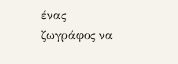ένας ζωγράφος να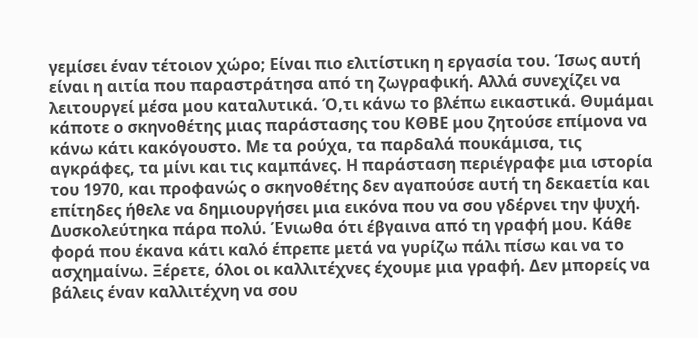γεμίσει έναν τέτοιον χώρο; Είναι πιο ελιτίστικη η εργασία του. Ίσως αυτή είναι η αιτία που παραστράτησα από τη ζωγραφική. Αλλά συνεχίζει να λειτουργεί μέσα μου καταλυτικά. Ό,τι κάνω το βλέπω εικαστικά. Θυμάμαι κάποτε ο σκηνοθέτης μιας παράστασης του ΚΘΒΕ μου ζητούσε επίμονα να κάνω κάτι κακόγουστο. Με τα ρούχα, τα παρδαλά πουκάμισα, τις αγκράφες, τα μίνι και τις καμπάνες. Η παράσταση περιέγραφε μια ιστορία του 1970, και προφανώς ο σκηνοθέτης δεν αγαπούσε αυτή τη δεκαετία και επίτηδες ήθελε να δημιουργήσει μια εικόνα που να σου γδέρνει την ψυχή. Δυσκολεύτηκα πάρα πολύ. Ένιωθα ότι έβγαινα από τη γραφή μου. Κάθε φορά που έκανα κάτι καλό έπρεπε μετά να γυρίζω πάλι πίσω και να το ασχημαίνω. Ξέρετε, όλοι οι καλλιτέχνες έχουμε μια γραφή. Δεν μπορείς να βάλεις έναν καλλιτέχνη να σου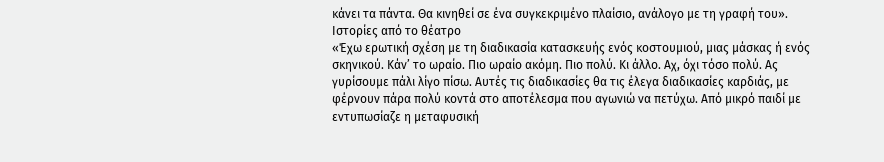κάνει τα πάντα. Θα κινηθεί σε ένα συγκεκριμένο πλαίσιο, ανάλογο με τη γραφή του».
Ιστορίες από το θέατρο
«Έχω ερωτική σχέση με τη διαδικασία κατασκευής ενός κοστουμιού, μιας μάσκας ή ενός σκηνικού. Κάν’ το ωραίο. Πιο ωραίο ακόμη. Πιο πολύ. Κι άλλο. Αχ, όχι τόσο πολύ. Ας γυρίσουμε πάλι λίγο πίσω. Αυτές τις διαδικασίες θα τις έλεγα διαδικασίες καρδιάς, με φέρνουν πάρα πολύ κοντά στο αποτέλεσμα που αγωνιώ να πετύχω. Από μικρό παιδί με εντυπωσίαζε η μεταφυσική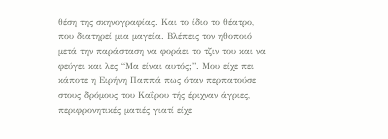θέση της σκηνογραφίας. Και το ίδιο το θέατρο, που διατηρεί μια μαγεία. Βλέπεις τον ηθοποιό μετά την παράσταση να φοράει το τζιν του και να φεύγει και λες “Μα είναι αυτός;”. Μου είχε πει κάποτε η Ειρήνη Παππά πως όταν περπατούσε στους δρόμους του Καΐρου τής έριχναν άγριες, περιφρονητικές ματιές γιατί είχε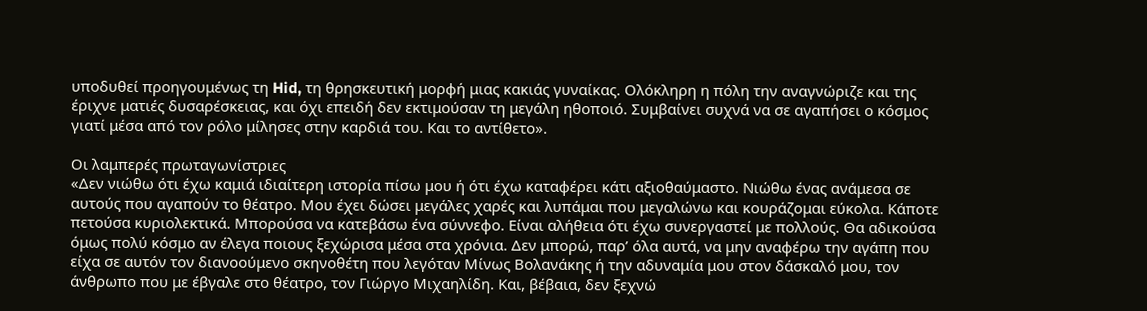υποδυθεί προηγουμένως τη Hid, τη θρησκευτική μορφή μιας κακιάς γυναίκας. Ολόκληρη η πόλη την αναγνώριζε και της έριχνε ματιές δυσαρέσκειας, και όχι επειδή δεν εκτιμούσαν τη μεγάλη ηθοποιό. Συμβαίνει συχνά να σε αγαπήσει ο κόσμος γιατί μέσα από τον ρόλο μίλησες στην καρδιά του. Και το αντίθετο».

Οι λαμπερές πρωταγωνίστριες
«Δεν νιώθω ότι έχω καμιά ιδιαίτερη ιστορία πίσω μου ή ότι έχω καταφέρει κάτι αξιοθαύμαστο. Νιώθω ένας ανάμεσα σε αυτούς που αγαπούν το θέατρο. Μου έχει δώσει μεγάλες χαρές και λυπάμαι που μεγαλώνω και κουράζομαι εύκολα. Κάποτε πετούσα κυριολεκτικά. Μπορούσα να κατεβάσω ένα σύννεφο. Είναι αλήθεια ότι έχω συνεργαστεί με πολλούς. Θα αδικούσα όμως πολύ κόσμο αν έλεγα ποιους ξεχώρισα μέσα στα χρόνια. Δεν μπορώ, παρ’ όλα αυτά, να μην αναφέρω την αγάπη που είχα σε αυτόν τον διανοούμενο σκηνοθέτη που λεγόταν Μίνως Βολανάκης ή την αδυναμία μου στον δάσκαλό μου, τον άνθρωπο που με έβγαλε στο θέατρο, τον Γιώργο Μιχαηλίδη. Και, βέβαια, δεν ξεχνώ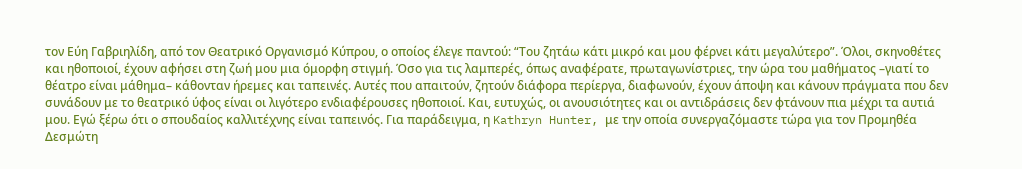τον Εύη Γαβριηλίδη, από τον Θεατρικό Οργανισμό Κύπρου, ο οποίος έλεγε παντού: “Του ζητάω κάτι μικρό και μου φέρνει κάτι μεγαλύτερο”. Όλοι, σκηνοθέτες και ηθοποιοί, έχουν αφήσει στη ζωή μου μια όμορφη στιγμή. Όσο για τις λαμπερές, όπως αναφέρατε, πρωταγωνίστριες, την ώρα του μαθήματος –γιατί το θέατρο είναι μάθημα– κάθονταν ήρεμες και ταπεινές. Αυτές που απαιτούν, ζητούν διάφορα περίεργα, διαφωνούν, έχουν άποψη και κάνουν πράγματα που δεν συνάδουν με το θεατρικό ύφος είναι οι λιγότερο ενδιαφέρουσες ηθοποιοί. Και, ευτυχώς, οι ανουσιότητες και οι αντιδράσεις δεν φτάνουν πια μέχρι τα αυτιά μου. Εγώ ξέρω ότι ο σπουδαίος καλλιτέχνης είναι ταπεινός. Για παράδειγμα, η Kathryn Hunter, με την οποία συνεργαζόμαστε τώρα για τον Προμηθέα Δεσμώτη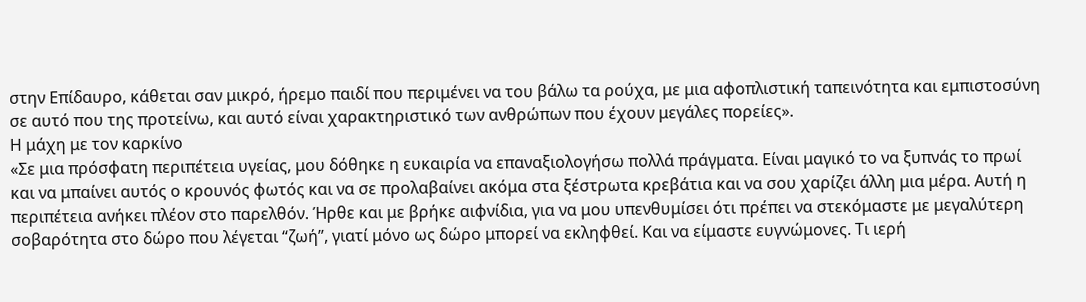στην Επίδαυρο, κάθεται σαν μικρό, ήρεμο παιδί που περιμένει να του βάλω τα ρούχα, με μια αφοπλιστική ταπεινότητα και εμπιστοσύνη σε αυτό που της προτείνω, και αυτό είναι χαρακτηριστικό των ανθρώπων που έχουν μεγάλες πορείες».
Η μάχη με τον καρκίνο
«Σε μια πρόσφατη περιπέτεια υγείας, μου δόθηκε η ευκαιρία να επαναξιολογήσω πολλά πράγματα. Είναι μαγικό το να ξυπνάς το πρωί και να μπαίνει αυτός ο κρουνός φωτός και να σε προλαβαίνει ακόμα στα ξέστρωτα κρεβάτια και να σου χαρίζει άλλη μια μέρα. Αυτή η περιπέτεια ανήκει πλέον στο παρελθόν. Ήρθε και με βρήκε αιφνίδια, για να μου υπενθυμίσει ότι πρέπει να στεκόμαστε με μεγαλύτερη σοβαρότητα στο δώρο που λέγεται “ζωή”, γιατί μόνο ως δώρο μπορεί να εκληφθεί. Και να είμαστε ευγνώμονες. Τι ιερή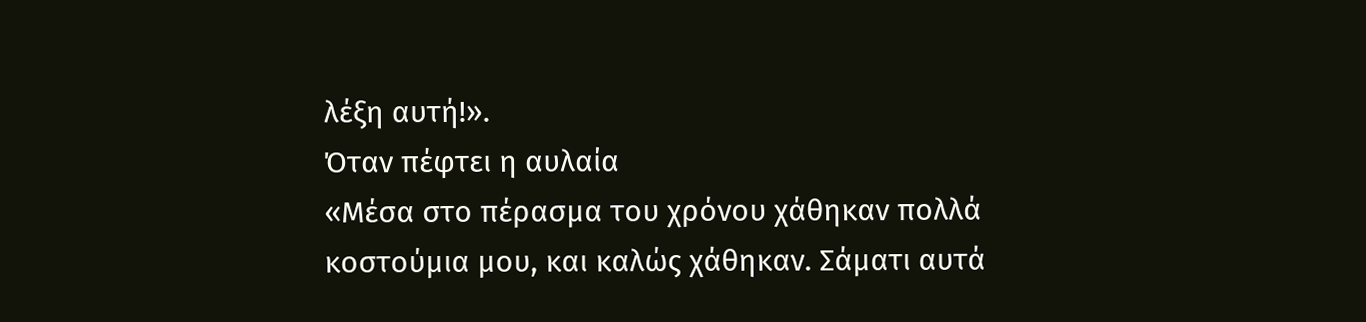λέξη αυτή!».
Όταν πέφτει η αυλαία
«Μέσα στο πέρασμα του χρόνου χάθηκαν πολλά κοστούμια μου, και καλώς χάθηκαν. Σάματι αυτά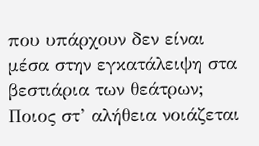που υπάρχουν δεν είναι μέσα στην εγκατάλειψη στα βεστιάρια των θεάτρων; Ποιος στ’ αλήθεια νοιάζεται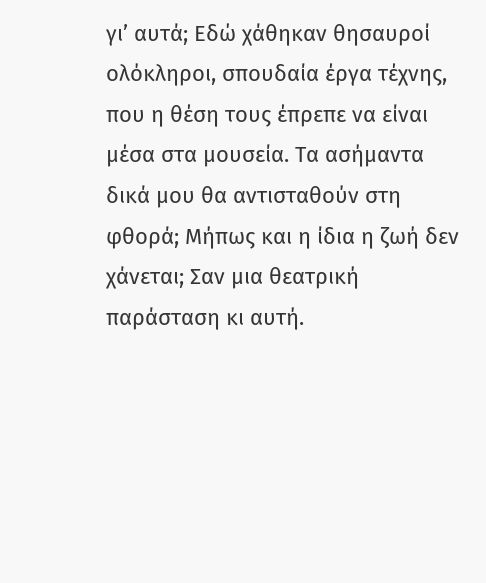γι’ αυτά; Εδώ χάθηκαν θησαυροί ολόκληροι, σπουδαία έργα τέχνης, που η θέση τους έπρεπε να είναι μέσα στα μουσεία. Τα ασήμαντα δικά μου θα αντισταθούν στη φθορά; Μήπως και η ίδια η ζωή δεν χάνεται; Σαν μια θεατρική παράσταση κι αυτή.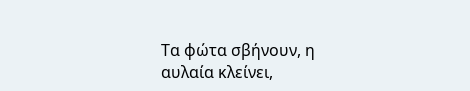Τα φώτα σβήνουν, η αυλαία κλείνει,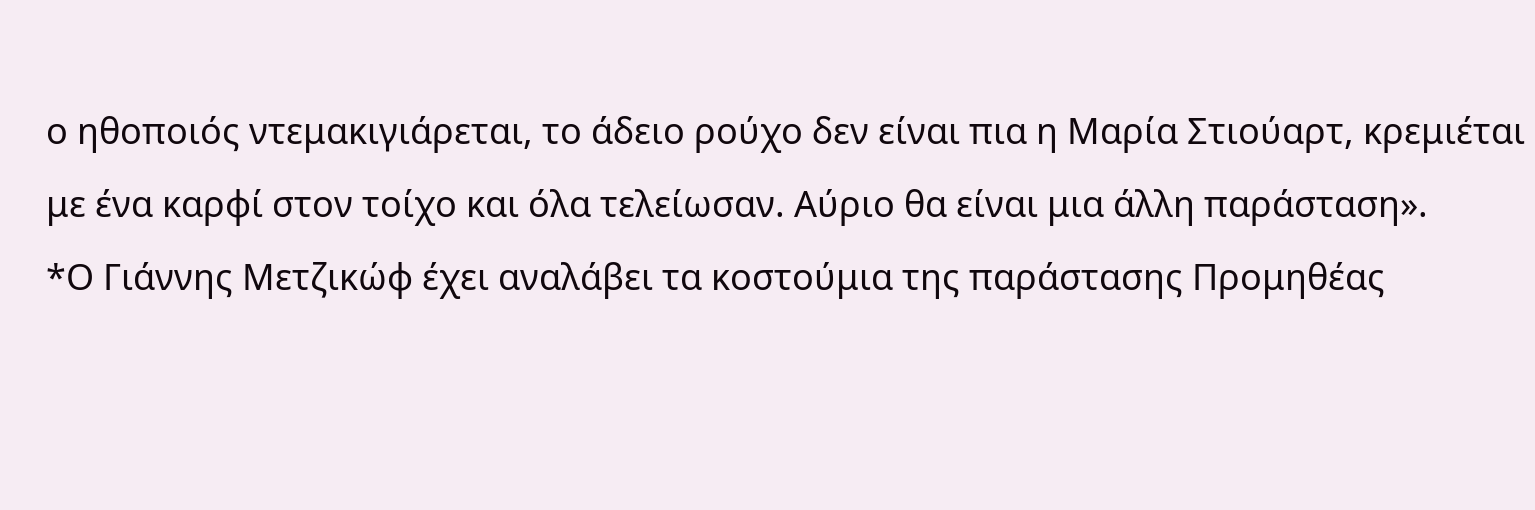ο ηθοποιός ντεμακιγιάρεται, το άδειο ρούχο δεν είναι πια η Μαρία Στιούαρτ, κρεμιέται με ένα καρφί στον τοίχο και όλα τελείωσαν. Αύριο θα είναι μια άλλη παράσταση».
*Ο Γιάννης Μετζικώφ έχει αναλάβει τα κοστούμια της παράστασης Προμηθέας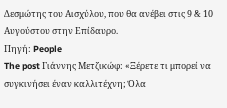Δεσμώτης του Αισχύλου, που θα ανέβει στις 9 & 10 Αυγούστου στην Επίδαυρο.
Πηγή: People
The post Γιάννης Μετζικώφ: «Ξέρετε τι μπορεί να συγκινήσει έναν καλλιτέχνη; Όλα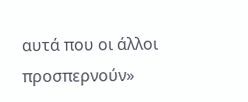αυτά που οι άλλοι προσπερνούν»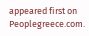appeared first on Peoplegreece.com.